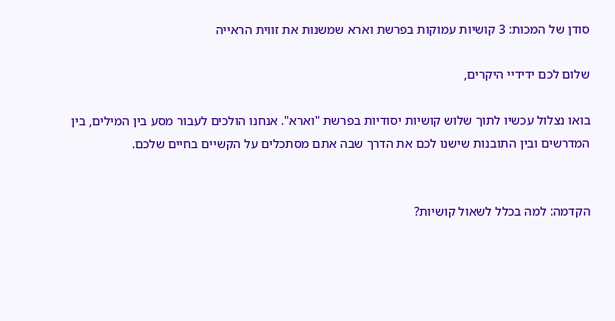סודן של המכות: 3 קושיות עמוקות בפרשת וארא שמשנות את זווית הראייה

שלום לכם ידידיי היקרים,

בואו נצלול עכשיו לתוך שלוש קושיות יסודיות בפרשת "וארא". אנחנו הולכים לעבור מסע בין המילים, בין המדרשים ובין התובנות שישנו לכם את הדרך שבה אתם מסתכלים על הקשיים בחיים שלכם.


הקדמה: למה בכלל לשאול קושיות?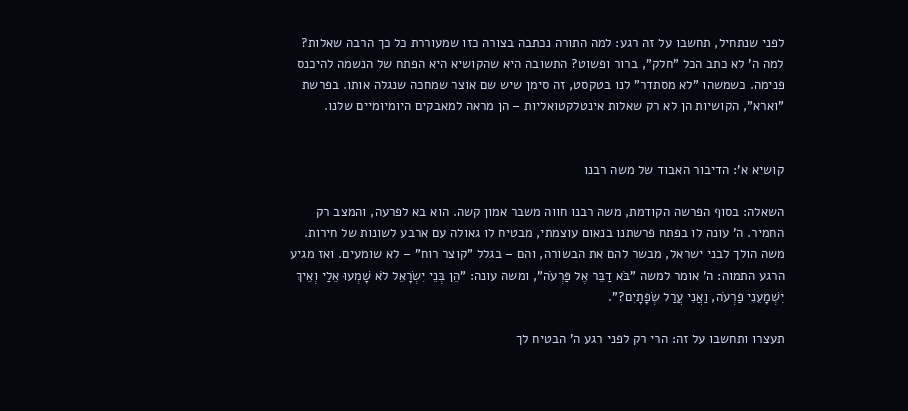לפני שנתחיל, תחשבו על זה רגע: למה התורה נכתבה בצורה כזו שמעוררת כל כך הרבה שאלות? למה ה' לא כתב הכל "חלק", ברור ופשוט? התשובה היא שהקושיא היא הפתח של הנשמה להיכנס פנימה. כשמשהו "לא מסתדר" לנו בטקסט, זה סימן שיש שם אוצר שמחכה שנגלה אותו. בפרשת "וארא", הקושיות הן לא רק שאלות אינטלקטואליות – הן מראה למאבקים היומיומיים שלנו.


קושיא א': הדיבור האבוד של משה רבנו

השאלה: בסוף הפרשה הקודמת, משה רבנו חווה משבר אמון קשה. הוא בא לפרעה, והמצב רק החמיר. ה' עונה לו בפתח פרשתנו בנאום עוצמתי, מבטיח לו גאולה עם ארבע לשונות של חירות. משה הולך לבני ישראל, מבשר להם את הבשורה, והם – בגלל "קוצר רוח" – לא שומעים. ואז מגיע הרגע התמוה: ה' אומר למשה "בֹּא דַבֵּר אֶל פַּרְעֹה", ומשה עונה: "הֵן בְּנֵי יִשְׂרָאֵל לֹא שָׁמְעוּ אֵלַי וְאֵיךְ יִשְׁמָעֵנִי פַרְעֹה, וַאֲנִי עֲרַל שְׂפָתָיִם?".

תעצרו ותחשבו על זה: הרי רק לפני רגע ה' הבטיח לך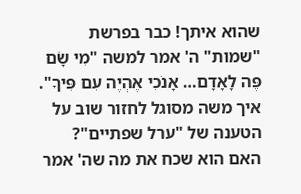שהוא איתך! כבר בפרשת "שמות" ה' אמר למשה "מִי שָׂם פֶּה לָאָדָם… אָנֹכִי אֶהְיֶה עִם פִּיךָ". איך משה מסוגל לחזור שוב על הטענה של "ערל שפתיים"? האם הוא שכח את מה שה' אמר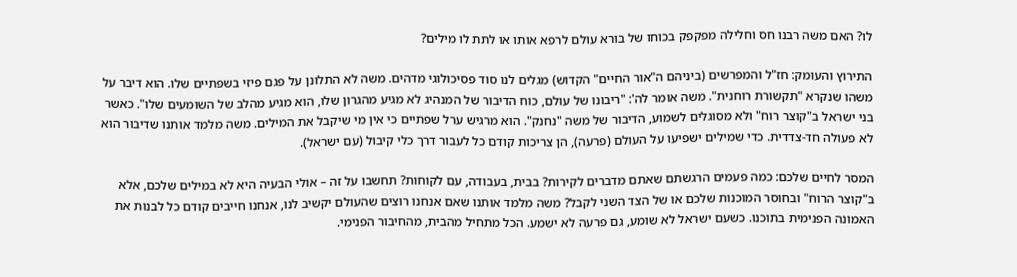לו? האם משה רבנו חס וחלילה מפקפק בכוחו של בורא עולם לרפא אותו או לתת לו מילים?

התירוץ והעומק: חז"ל והמפרשים (ביניהם ה"אור החיים" הקדוש) מגלים לנו סוד פסיכולוגי מדהים. משה לא התלונן על פגם פיזי בשפתיים שלו. הוא דיבר על משהו שנקרא "תקשורת רוחנית". משה אומר לה': "ריבונו של עולם, כוח הדיבור של המנהיג לא מגיע מהגרון שלו, הוא מגיע מהלב של השומעים שלו". כאשר בני ישראל ב"קוצר רוח" ולא מסוגלים לשמוע, הדיבור של משה "נחנק". הוא מרגיש ערל שפתיים כי אין מי שיקבל את המילים. משה מלמד אותנו שדיבור הוא לא פעולה חד-צדדית. כדי שמילים ישפיעו על העולם (פרעה), הן צריכות קודם כל לעבור דרך כלי קיבול (עם ישראל).

המסר לחיים שלכם: כמה פעמים הרגשתם שאתם מדברים לקירות? בבית, בעבודה, עם לקוחות? תחשבו על זה – אולי הבעיה היא לא במילים שלכם, אלא ב"קוצר הרוח" ובחוסר המוכנות שלכם או של הצד השני לקבל? משה מלמד אותנו שאם אנחנו רוצים שהעולם יקשיב לנו, אנחנו חייבים קודם כל לבנות את האמונה הפנימית בתוכנו. כשעם ישראל לא שומע, גם פרעה לא ישמע. הכל מתחיל מהבית, מהחיבור הפנימי.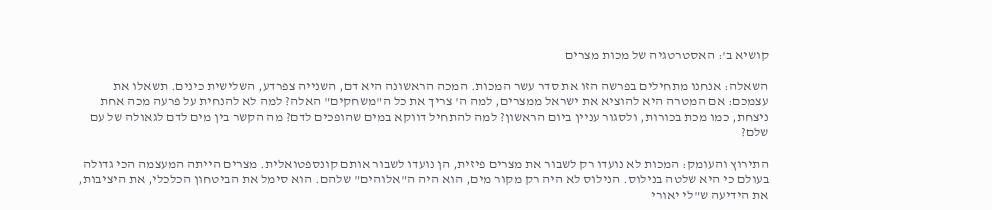קושיא ב': האסטרטגיה של מכות מצרים

השאלה: אנחנו מתחילים בפרשה הזו את סדר עשר המכות. המכה הראשונה היא דם, השנייה צפרדע, השלישית כינים. תשאלו את עצמכם: אם המטרה היא להוציא את ישראל ממצרים, למה ה' צריך את כל ה"משחקים" האלה? למה לא להנחית על פרעה מכה אחת ניצחת, כמו מכת בכורות, ולסגור עניין ביום הראשון? למה להתחיל דווקא במים שהופכים לדם? מה הקשר בין מים לדם לגאולה של עם שלם?

התירוץ והעומק: המכות לא נועדו רק לשבור את מצרים פיזית, הן נועדו לשבור אותם קונספטואלית. מצרים הייתה המעצמה הכי גדולה בעולם כי היא שלטה בנילוס. הנילוס לא היה רק מקור מים, הוא היה ה"אלוהים" שלהם. הוא סימל את הביטחון הכלכלי, את היציבות, את הידיעה ש"לי יאורי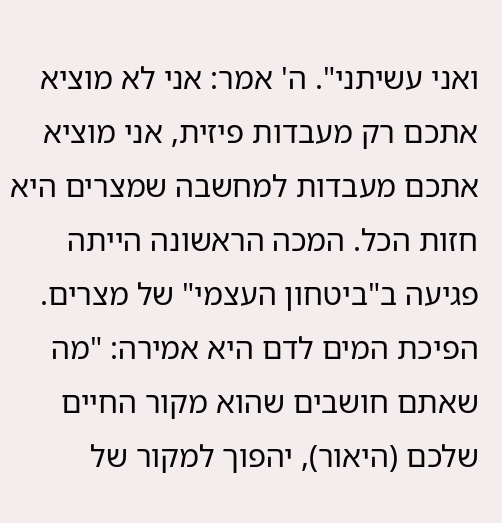ואני עשיתני". ה' אמר: אני לא מוציא אתכם רק מעבדות פיזית, אני מוציא אתכם מעבדות למחשבה שמצרים היא חזות הכל. המכה הראשונה הייתה פגיעה ב"ביטחון העצמי" של מצרים. הפיכת המים לדם היא אמירה: "מה שאתם חושבים שהוא מקור החיים שלכם (היאור), יהפוך למקור של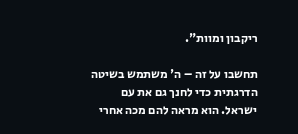ריקבון ומוות".

תחשבו על זה – ה' משתמש בשיטה הדרגתית כדי לחנך גם את עם ישראל. הוא מראה להם מכה אחרי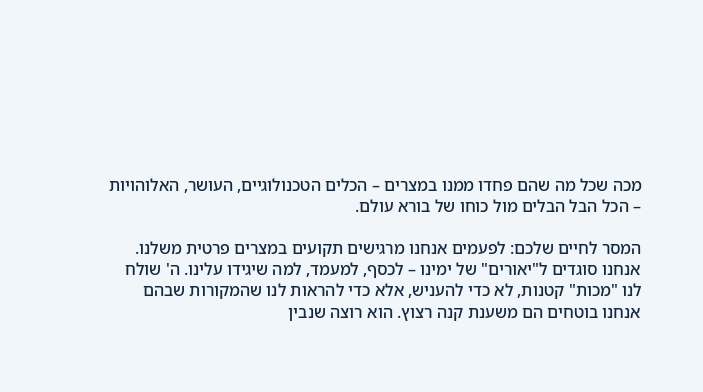מכה שכל מה שהם פחדו ממנו במצרים – הכלים הטכנולוגיים, העושר, האלוהויות – הכל הבל הבלים מול כוחו של בורא עולם.

המסר לחיים שלכם: לפעמים אנחנו מרגישים תקועים במצרים פרטית משלנו. אנחנו סוגדים ל"יאורים" של ימינו – לכסף, למעמד, למה שיגידו עלינו. ה' שולח לנו "מכות" קטנות, לא כדי להעניש, אלא כדי להראות לנו שהמקורות שבהם אנחנו בוטחים הם משענת קנה רצוץ. הוא רוצה שנבין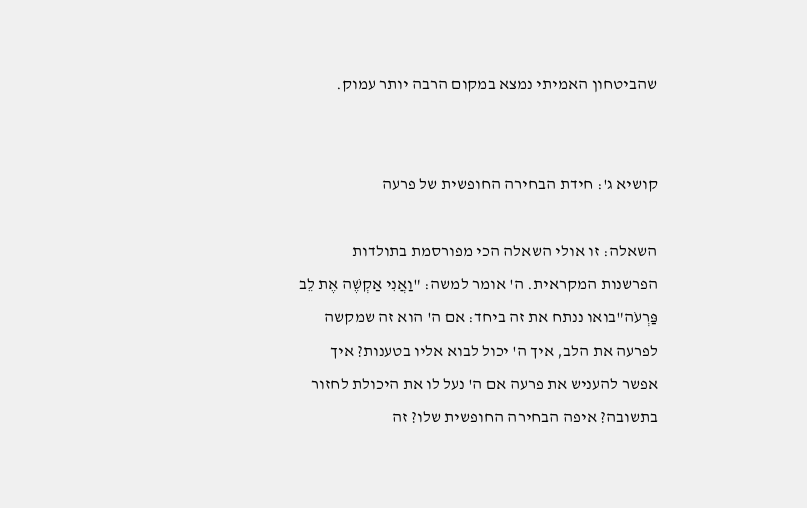שהביטחון האמיתי נמצא במקום הרבה יותר עמוק.


קושיא ג': חידת הבחירה החופשית של פרעה

השאלה: זו אולי השאלה הכי מפורסמת בתולדות הפרשנות המקראית. ה' אומר למשה: "וַאֲנִי אַקְשֶׁה אֶת לֵב פַּרְעֹה"בואו ננתח את זה ביחד: אם ה' הוא זה שמקשה לפרעה את הלב, איך ה' יכול לבוא אליו בטענות? איך אפשר להעניש את פרעה אם ה' נעל לו את היכולת לחזור בתשובה? איפה הבחירה החופשית שלו? זה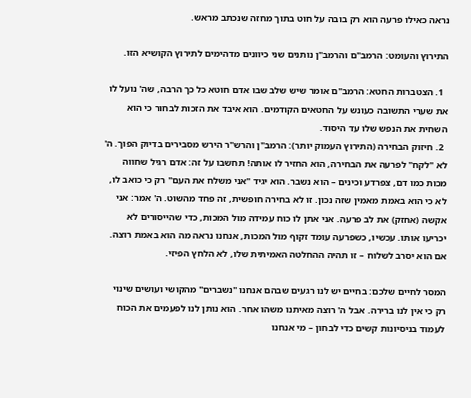נראה כאילו פרעה הוא רק בובה על חוט בתוך מחזה שנכתב מראש.

התירוץ והעומט: הרמב"ם והרמב"ן נותנים שני כיוונים מדהימים לתירוץ הקושיא הזו.

  1. הצטברות החטא: הרמב"ם אומר שיש שלב שבו אדם חוטא כל כך הרבה, שה' נועל לו את שערי התשובה כעונש על החטאים הקודמים. הוא איבד את הזכות לבחור כי הוא השחית את הנפש שלו עד היסוד.
  2. חיזוק הבחירה (התירוץ העמוק יותר): הרמב"ן והרש"ר הירש מסבירים בדיוק הפוך. ה' לא "לקח" לפרעה את הבחירה, הוא החזיר לו אותה! תחשבו על זה: אדם רגיל שחווה מכות כמו דם, צפרדע וכינים – הוא נשבר. הוא יגיד "אני משלח את העם" רק כי כואב לו, לא כי הוא באמת מאמין שזה נכון. זו לא בחירה חופשית, זה פחד מהשוט. ה' אמר: אני אקשה (אחזק) את לב פרעה. אני אתן לו כוח עמידה מול המכות, כדי שהייסורים לא יכריעו אותו. עכשיו, כשפרעה עומד זקוף מול המכות, אנחנו נראה מה הוא באמת רוצה. אם הוא יסרב לשלוח – זו תהיה ההחלטה האמיתית שלו, לא הלחץ הפיזי.

המסר לחיים שלכם: בחיים יש לנו רגעים שבהם אנחנו "נשברים" מהקושי ועושים שינוי רק כי אין לנו ברירה. אבל ה' רוצה מאיתנו משהו אחר. הוא נותן לנו לפעמים את הכוח לעמוד בניסיונות קשים כדי לבחון – מי אנחנו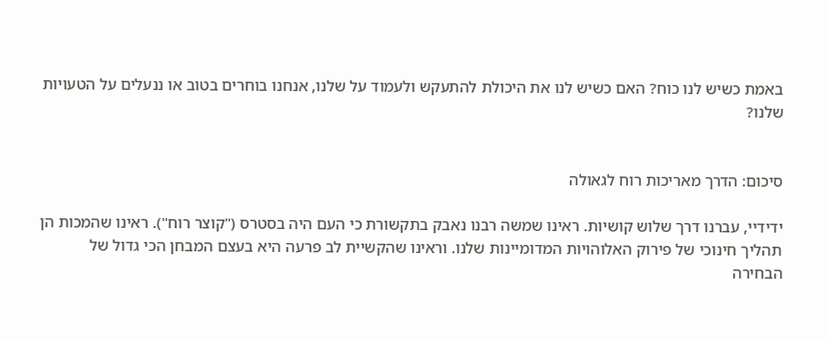באמת כשיש לנו כוח? האם כשיש לנו את היכולת להתעקש ולעמוד על שלנו, אנחנו בוחרים בטוב או ננעלים על הטעויות שלנו?


סיכום: הדרך מאריכות רוח לגאולה

ידידיי, עברנו דרך שלוש קושיות. ראינו שמשה רבנו נאבק בתקשורת כי העם היה בסטרס ("קוצר רוח"). ראינו שהמכות הן תהליך חינוכי של פירוק האלוהויות המדומיינות שלנו. וראינו שהקשיית לב פרעה היא בעצם המבחן הכי גדול של הבחירה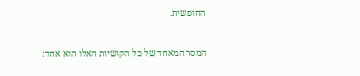החופשית.

המסר המאחד של כל הקושיות האלו הוא אחד: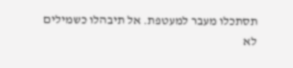תסתכלו מעבר למעטפת. אל תיבהלו כשמילים לא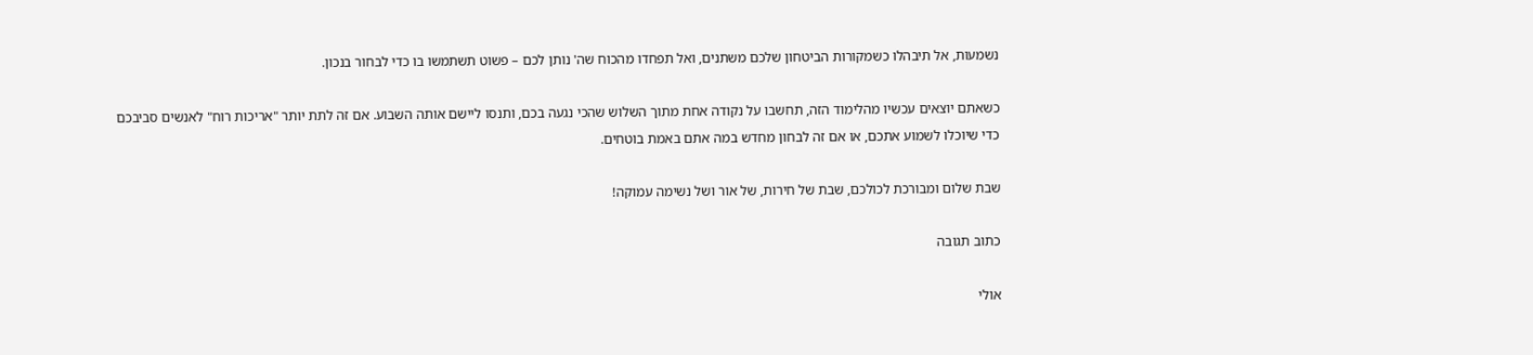נשמעות, אל תיבהלו כשמקורות הביטחון שלכם משתנים, ואל תפחדו מהכוח שה' נותן לכם – פשוט תשתמשו בו כדי לבחור בנכון.

כשאתם יוצאים עכשיו מהלימוד הזה, תחשבו על נקודה אחת מתוך השלוש שהכי נגעה בכם, ותנסו ליישם אותה השבוע. אם זה לתת יותר "אריכות רוח" לאנשים סביבכם כדי שיוכלו לשמוע אתכם, או אם זה לבחון מחדש במה אתם באמת בוטחים.

שבת שלום ומבורכת לכולכם, שבת של חירות, של אור ושל נשימה עמוקה!

כתוב תגובה

אולי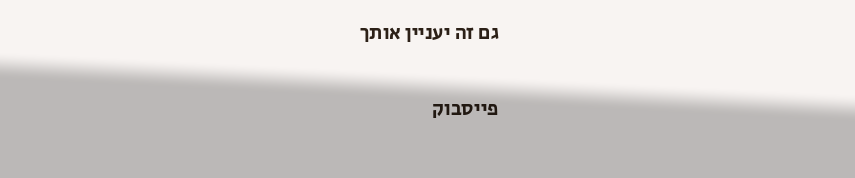גם זה יעניין אותך

פייסבוק